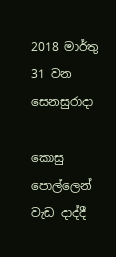2018 මාර්තු 31 වන සෙනසුරාදා

කොසු පොල්ලෙන් වැඩ දාද්දී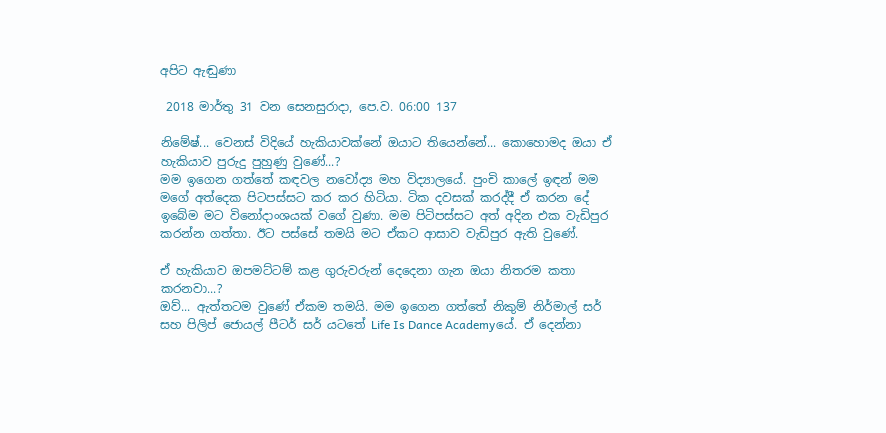අපිට ඇඬුණා

 2018 මාර්තු 31 වන සෙනසුරාදා, පෙ.ව. 06:00 137

නිමේෂ්... වෙනස් විදියේ හැකියාවක්නේ ඔයාට තියෙන්නේ... කොහොමද ඔයා ඒ හැකියාව පුරුදු පුහුණු වුණේ...?
මම ඉගෙන ගත්තේ කඳවල නවෝද්‍ය මහ විද්‍යාලයේ. පුංචි කාලේ ඉඳන් මම මගේ අත්දෙක පිටපස්සට කර කර හිටියා. ටික දවසක් කරද්දී ඒ කරන දේ ඉබේම මට විනෝදාංශයක් වගේ වුණා. මම පිටිපස්සට අත් අදින එක වැඩිපුර කරන්න ගත්තා. ඊට පස්සේ තමයි මට ඒකට ආසාව වැඩිපුර ඇති වුණේ.

ඒ හැකියාව ඔපමට්ටම් කළ ගුරුවරුන් දෙදෙනා ගැන ඔයා නිතරම කතා කරනවා...?
ඔව්... ඇත්තටම වුණේ ඒකම තමයි. මම ඉගෙන ගත්තේ නිකුම් නිර්මාල් සර් සහ පිලිප් ජොයල් පීටර් සර් යටතේ Life Is Dance Academyයේ. ඒ දෙන්නා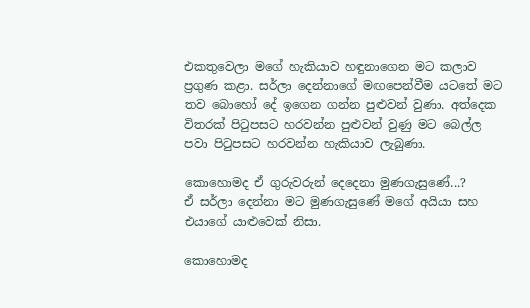එකතුවෙලා මගේ හැකියාව හඳුනාගෙන මට කලාව ප්‍රගුණ කළා. සර්ලා දෙන්නාගේ මඟපෙන්වීම යටතේ මට තව බොහෝ දේ ඉගෙන ගන්න පුළුවන් වුණා. අත්දෙක විතරක් පිටුපසට හරවන්න පුළුවන් වුණු මට බෙල්ල පවා පිටුපසට හරවන්න හැකියාව ලැබුණා.

කොහොමද ඒ ගුරුවරුන් දෙදෙනා මුණගැසුණේ...?
ඒ සර්ලා දෙන්නා මට මුණගැසුණේ මගේ අයියා සහ එයාගේ යාළුවෙක් නිසා.

කොහොමද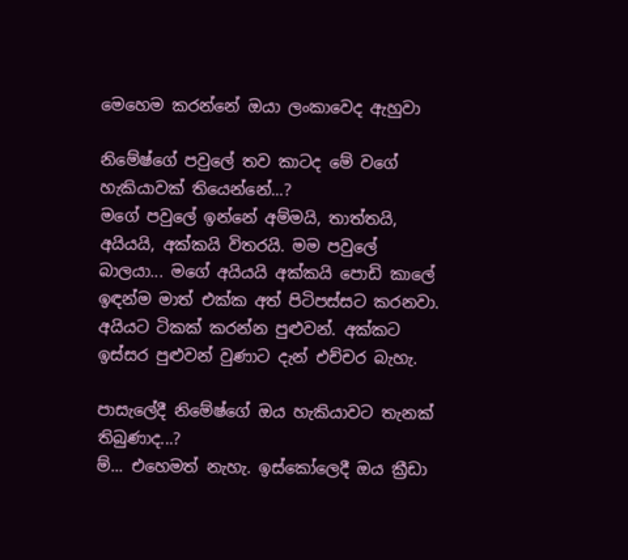මෙහෙම කරන්නේ ඔයා ලංකාවෙද ඇහුවා

නිමේෂ්ගේ පවුලේ තව කාටද මේ වගේ හැකියාවක් තියෙන්නේ...?
මගේ පවුලේ ඉන්නේ අම්මයි, තාත්තයි, අයියයි, අක්කයි විතරයි. මම පවුලේ බාලයා... මගේ අයියයි අක්කයි පොඩි කාලේ ඉඳන්ම මාත් එක්ක අත් පිටිපස්සට කරනවා. අයියට ටිකක් කරන්න පුළුවන්. අක්කට ඉස්සර පුළුවන් වුණාට දැන් එච්චර බැහැ.

පාසැලේදී නිමේෂ්ගේ ඔය හැකියාවට තැනක් තිබුණාද...?
ම්... එහෙමත් නැහැ. ඉස්කෝලෙදී ඔය ක්‍රීඩා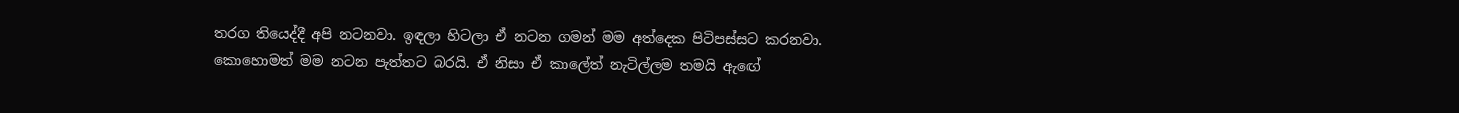තරග තියෙද්දී අපි නටනවා. ඉඳලා හිටලා ඒ නටන ගමන් මම අත්දෙක පිටිපස්සට කරනවා. කොහොමත් මම නටන පැත්තට බරයි. ඒ නිසා ඒ කාලේත් නැටිල්ලම තමයි ඇඟේ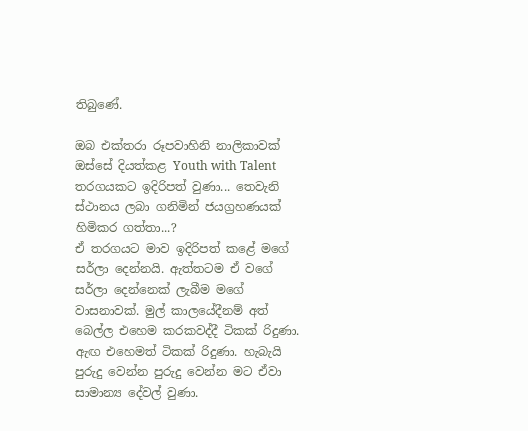තිබුණේ.

ඔබ එක්තරා රූපවාහිනි නාලිකාවක් ඔස්සේ දියත්කළ Youth with Talent  තරගයකට ඉදිරිපත් වුණා... තෙවැනි ස්ථානය ලබා ගනිමින් ජයග්‍රහණයක් හිමිකර ගත්තා...?
ඒ තරගයට මාව ඉදිරිපත් කළේ මගේ සර්ලා දෙන්නයි. ඇත්තටම ඒ වගේ සර්ලා දෙන්නෙක් ලැබීම මගේ වාසනාවක්. මුල් කාලයේදීනම් අත් බෙල්ල එහෙම කරකවද්දී ටිකක් රිදුණා. ඇඟ එහෙමත් ටිකක් රිදුණා. හැබැයි පුරුදු වෙන්න පුරුදු වෙන්න මට ඒවා සාමාන්‍ය දේවල් වුණා.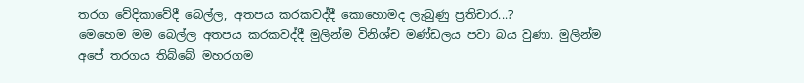තරග වේදිකාවේදී බෙල්ල, අතපය කරකවද්දී කොහොමද ලැබුණු ප්‍රතිචාර...?
මෙහෙම මම බෙල්ල අතපය කරකවද්දී මුලින්ම විනිශ්ච මණ්ඩලය පවා බය වුණා. මුලින්ම අපේ තරගය තිබ්බේ මහරගම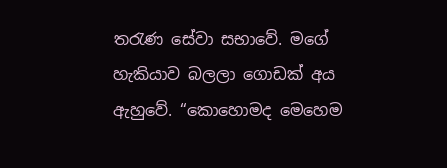තරැණ සේවා සභාවේ. මගේ හැකියාව බලලා ගොඩක් අය ඇහුවේ. “කොහොමද මෙහෙම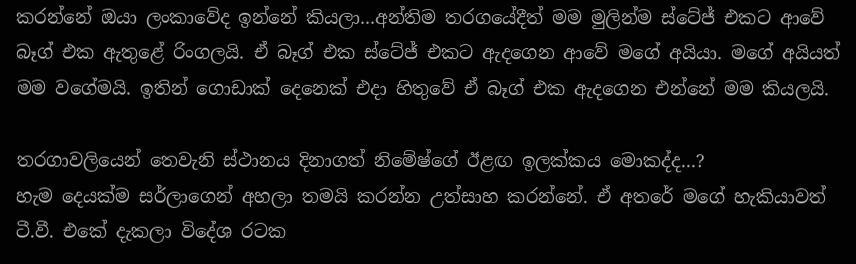කරන්නේ ඔයා ලංකාවේද ඉන්නේ කියලා...අන්තිම තරගයේදීත් මම මුලින්ම ස්ටේජ් එකට ආවේ බෑග් එක ඇතුළේ රිංගලයි. ඒ බෑග් එක ස්ටේජ් එකට ඇදගෙන ආවේ මගේ අයියා. මගේ අයියත් මම වගේමයි. ඉතින් ගොඩාක් දෙනෙක් එදා හිතුවේ ඒ බෑග් එක ඇදගෙන එන්නේ මම කියලයි.

තරගාවලියෙන් තෙවැනි ස්ථානය දිනාගත් නිමේෂ්ගේ ඊළඟ ඉලක්කය මොකද්ද...?
හැම දෙයක්ම සර්ලාගෙන් අහලා තමයි කරන්න උත්සාහ කරන්නේ. ඒ අතරේ මගේ හැකියාවත් ටී.වී. එකේ දැකලා විදේශ රටක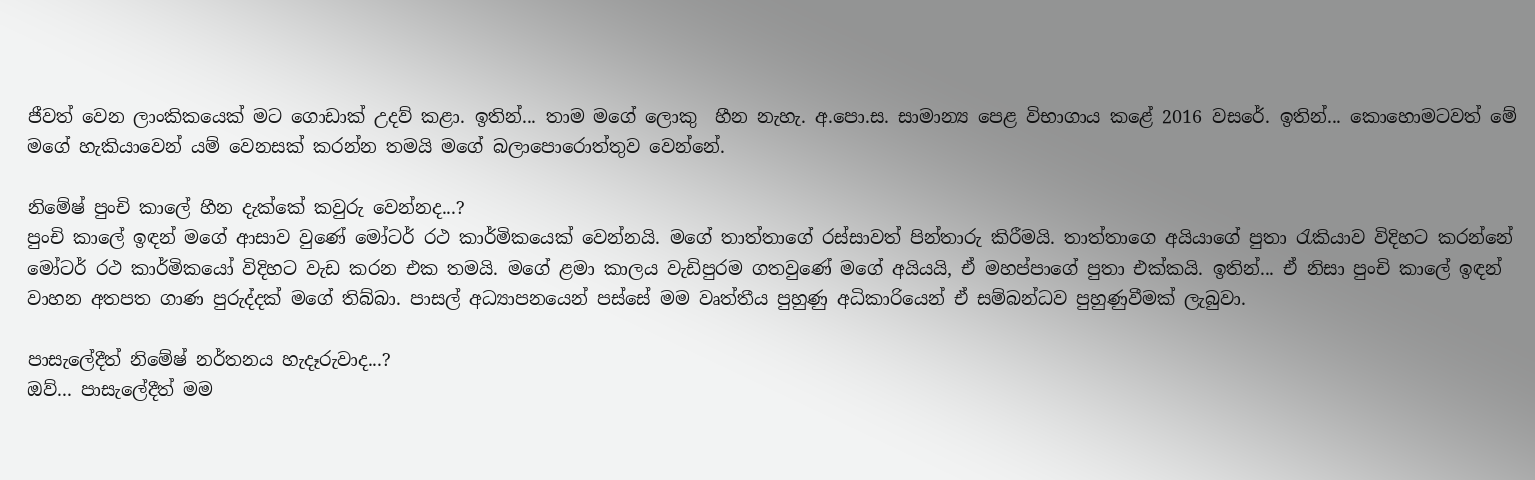ජීවත් වෙන ලාංකිකයෙක් මට ගොඩාක් උදව් කළා. ඉතින්... තාම මගේ ලොකු  හීන නැහැ. අ.පො.ස. සාමාන්‍ය පෙළ විභාගාය කළේ 2016 වසරේ. ඉතින්... කොහොමටවත් මේ මගේ හැකියාවෙන් යම් වෙනසක් කරන්න තමයි මගේ බලාපොරොත්තුව වෙන්නේ.

නිමේෂ් පුංචි කාලේ හීන දැක්කේ කවුරු වෙන්නද...?
පුංචි කාලේ ඉඳන් මගේ ආසාව වුණේ මෝටර් රථ කාර්මිකයෙක් වෙන්නයි. මගේ තාත්තාගේ රස්සාවත් පින්තාරු කිරීමයි. තාත්තාගෙ අයියාගේ පුතා රැකියාව විදිහට කරන්නේ මෝටර් රථ කාර්මිකයෝ විදිහට වැඩ කරන එක තමයි. මගේ ළමා කාලය වැඩිපුරම ගතවුණේ මගේ අයියයි, ඒ මහප්පාගේ පුතා එක්කයි. ඉතින්... ඒ නිසා පුංචි කාලේ ඉඳන් වාහන අතපත ගාණ පුරුද්දක් මගේ තිබ්බා. පාසල් අධ්‍යාපනයෙන් පස්සේ මම වෘත්තීය පුහුණු අධිකාරියෙන් ඒ සම්බන්ධව පුහුණුවීමක් ලැබුවා.

පාසැලේදීත් නිමේෂ් නර්තනය හැදෑරුවාද...?
ඔව්... පාසැලේදීත් මම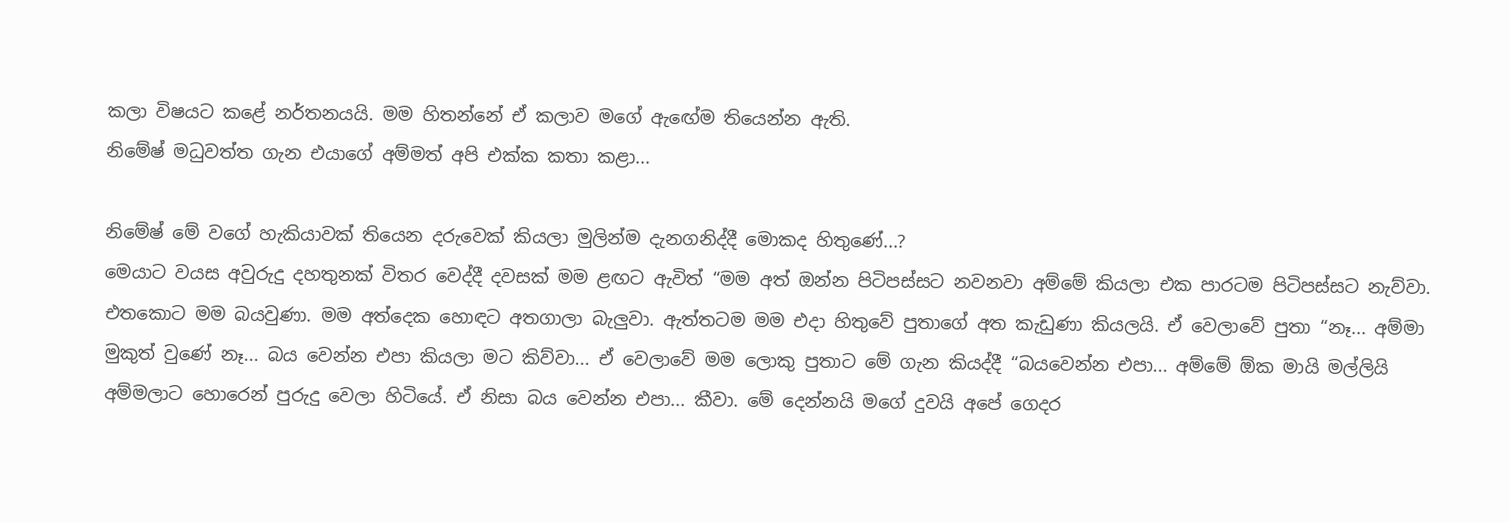කලා විෂයට කළේ නර්තනයයි. මම හිතන්නේ ඒ කලාව මගේ ඇඟේම තියෙන්න ඇති.
නිමේෂ් මධුවත්ත ගැන එයාගේ අම්මත් අපි එක්ක කතා කළා...

නිමේෂ් මේ වගේ හැකියාවක් තියෙන දරුවෙක් කියලා මුලින්ම දැනගනිද්දී මොකද හිතුණේ...?
මෙයාට වයස අවුරුදු දහතුනක් විතර වෙද්දී දවසක් මම ළඟට ඇවිත් “මම අත් ඔන්න පිටිපස්සට නවනවා අම්මේ කියලා එක පාරටම පිටිපස්සට නැව්වා. එතකොට මම බයවුණා. මම අත්දෙක හොඳට අතගාලා බැලුවා. ඇත්තටම මම එදා හිතුවේ පුතාගේ අත කැඩුණා කියලයි. ඒ වෙලාවේ පුතා “නෑ... අම්මා මුකුත් වුණේ නෑ... බය වෙන්න එපා කියලා මට කිව්වා... ඒ වෙලාවේ මම ලොකු පුතාට මේ ගැන කියද්දී “බයවෙන්න එපා... අම්මේ ඕක මායි මල්ලියි අම්මලාට හොරෙන් පුරුදු වෙලා හිටියේ. ඒ නිසා බය වෙන්න එපා... කීවා. මේ දෙන්නයි මගේ දුවයි අපේ ගෙදර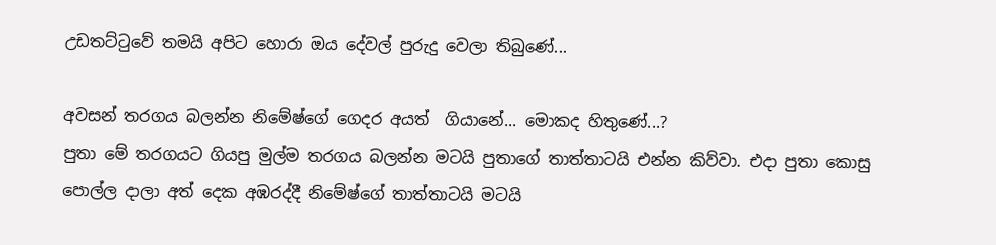උඩතට්ටුවේ තමයි අපිට හොරා ඔය දේවල් පුරුදු වෙලා තිබුණේ...

අවසන් තරගය බලන්න නිමේෂ්ගේ ගෙදර අයත්  ගියානේ... මොකද හිතුණේ...?
පුතා මේ තරගයට ගියපු මුල්ම තරගය බලන්න මටයි පුතාගේ තාත්තාටයි එන්න කිව්වා. එදා පුතා කොසු පොල්ල දාලා අත් දෙක අඹරද්දී නිමේෂ්ගේ තාත්තාටයි මටයි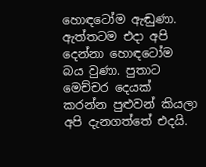හොඳටෝම ඇඬුණා. ඇත්තටම එදා අපි දෙන්නා හොඳටෝම බය වුණා. පුතාට මෙච්චර දෙයක් කරන්න පුළුවන් කියලා අපි දැනගත්තේ එදයි.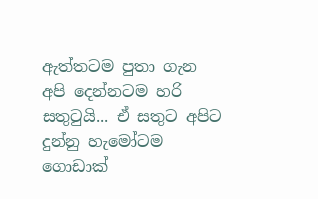ඇත්තටම පුතා ගැන අපි දෙන්නටම හරි සතුටුයි... ඒ සතුට අපිට දුන්නු හැමෝටම ගොඩාක්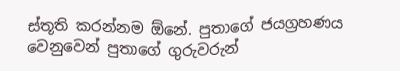ස්තූති කරන්නම ඕනේ. පුතාගේ ජයග්‍රහණය වෙනුවෙන් පුතාගේ ගුරුවරුන්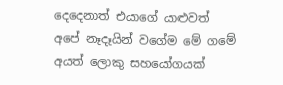දෙදෙනාත් එයාගේ යාළුවත් අපේ නෑදෑයින් වගේම මේ ගමේ අයත් ලොකු සහයෝගයක්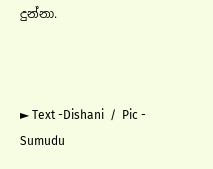දුන්නා.



► Text -Dishani  /  Pic - Sumudu